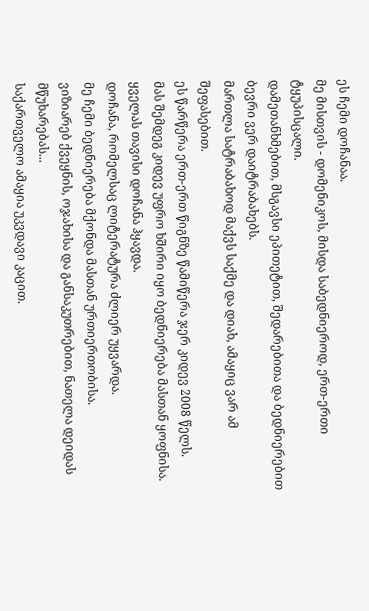ეს ჩემი დოჩანაა.
მე მისთვის - დომენიკოს, მისდა საბედნიეროდ, ერთ-ერთი ტყუპისცალი.
დამეთანხმებით, მსგავსი ეპითეტით, შედარებითა და ბედნიერებით ბევრი ვერ დაიტრაბახებს.
მართლა სატრაბახოდ მაქვს საქმე და დიახ, ამაყიც ვარ ამ შეფასებით.
ეს წარწერა ერთ-ერთ წიგნზე წამიწერა ჯერ კიდევ 2008 წელს.
მას შემდეგ კიდევ უფრო ხშირი იყო ბედნიერება მასთან ყოფნისა.
ყველას თავისი დოჩანა ჰყავდა.
დოჩანა, რომელსაც ლიტერატურა ძლიერ უყვარდა.
მე ჩემი ბედნიერება მქონდა მასთან ურთიერთობისა.
ვიზიარებ ქვეყნის, ოჯახისა და განსაკუთრებით, ნათელა დეიდას მწუხარებას...
საქართველო ამაყია უკვდავი კაცით.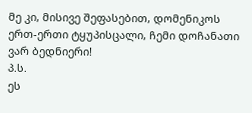მე კი, მისივე შეფასებით, დომენიკოს ერთ-ერთი ტყუპისცალი, ჩემი დოჩანათი ვარ ბედნიერი!
პ.ს.
ეს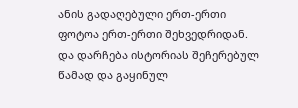ანის გადაღებული ერთ-ერთი ფოტოა ერთ-ერთი შეხვედრიდან.
და დარჩება ისტორიას შეჩერებულ წამად და გაყინულ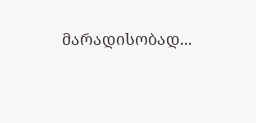მარადისობად...